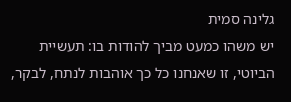גלינה סמית
יש משהו כמעט מביך להודות בו: תעשיית הביוטי, זו שאנחנו כל כך אוהבות לנתח, לבקר,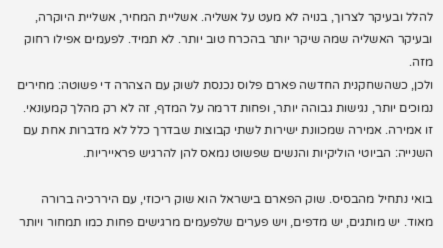להלל ובעיקר לצרוך, בנויה לא מעט על אשליה. אשליית המחיר, אשליית היוקרה, ובעיקר האשליה שמה שיקר יותר בהכרח טוב יותר. לא תמיד. לפעמים אפילו רחוק מזה.
ולכן, כשהשחקנית החדשה פארם פלוס נכנסת לשוק עם הצהרה די פשוטה: מחירים נמוכים יותר, נגישות גבוהה יותר, ופחות דרמה על המדף, זה לא רק מהלך קמעונאי. זו אמירה. אמירה שמכוונת ישירות לשתי קבוצות שבדרך כלל לא מדברות אחת עם השנייה: הביוטי הוליקיות והנשים שפשוט נמאס להן להרגיש פראייריות.

בואי נתחיל מהבסיס. שוק הפארם בישראל הוא שוק ריכוזי, עם היררכיה ברורה מאוד. יש מותגים, יש מדפים, ויש פערים שלפעמים מרגישים פחות כמו תמחור ויותר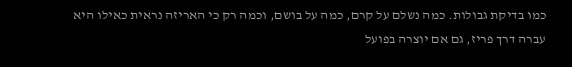כמו בדיקת גבולות. כמה נשלם על קרם, כמה על בושם, וכמה רק כי האריזה נראית כאילו היא עברה דרך פריז, גם אם יוצרה בפועל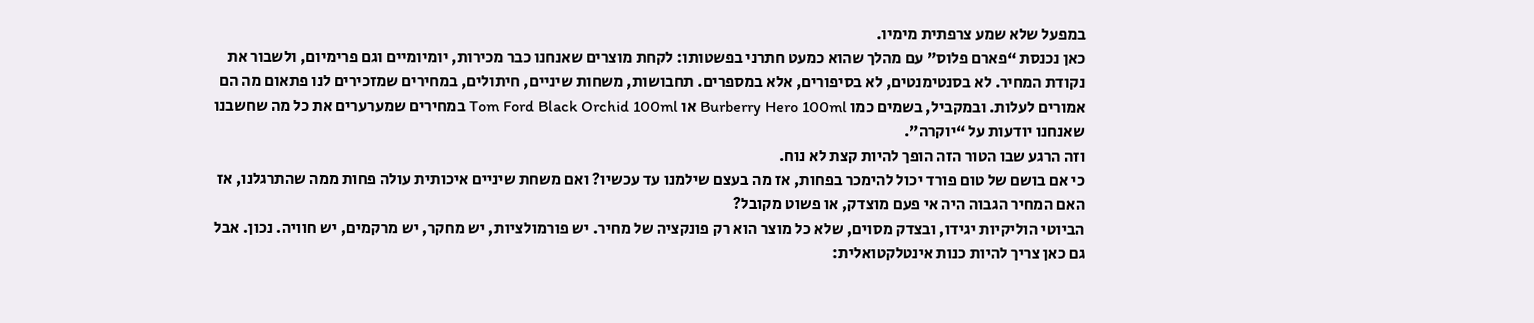במפעל שלא שמע צרפתית מימיו.
כאן נכנסת “פארם פלוס” עם מהלך שהוא כמעט חתרני בפשטותו: לקחת מוצרים שאנחנו כבר מכירות, יומיומיים וגם פרימיום, ולשבור את נקודת המחיר. לא בסנטימנטים, לא בסיפורים, אלא במספרים. תחבושות, משחות שיניים, חיתולים, במחירים שמזכירים לנו פתאום מה הם אמורים לעלות. ובמקביל, בשמים כמו Burberry Hero 100ml או Tom Ford Black Orchid 100ml במחירים שמערערים את כל מה שחשבנו שאנחנו יודעות על “יוקרה”.
וזה הרגע שבו הטור הזה הופך להיות קצת לא נוח.
כי אם בושם של טום פורד יכול להימכר בפחות, אז מה בעצם שילמנו עד עכשיו? ואם משחת שיניים איכותית עולה פחות ממה שהתרגלנו, אז האם המחיר הגבוה היה אי פעם מוצדק, או פשוט מקובל?
הביוטי הוליקיות יגידו, ובצדק מסוים, שלא כל מוצר הוא רק פונקציה של מחיר. יש פורמולציות, יש מחקר, יש מרקמים, יש חוויה. נכון. אבל גם כאן צריך להיות כנות אינטלקטואלית: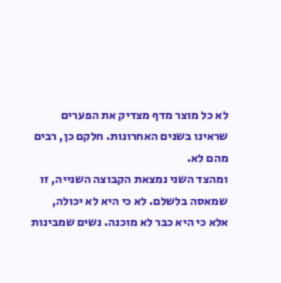לא כל מוצר מדף מצדיק את הפערים שראינו בשנים האחרונות. חלקם כן, רבים מהם לא.
ומהצד השני נמצאת הקבוצה השנייה, זו שמאסה בלשלם. לא כי היא לא יכולה, אלא כי היא כבר לא מוכנה. נשים שמבינות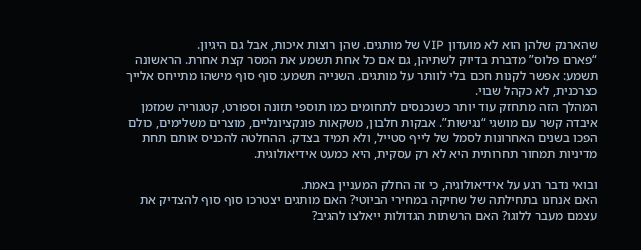שהארנק שלהן הוא לא מועדון VIP של מותגים. שהן רוצות איכות, אבל גם היגיון.
“פארם פלוס” מדברת בדיוק לשתיהן, גם אם כל אחת תשמע את המסר קצת אחרת. הראשונה תשמע: אפשר לקנות חכם בלי לוותר על מותגים. השנייה תשמע: סוף סוף מישהו מתייחס אלייך כצרכנית, לא כקהל שבוי.
המהלך הזה מתחזק עוד יותר כשנכנסים לתחומים כמו תוספי תזונה וספורט, קטגוריה שמזמן איבדה קשר עם מושגי “נגישות”. אבקות חלבון, משקאות פונקציונליים, מוצרים משלימים, כולם הפכו בשנים האחרונות לסמל של לייף סטייל, ולא תמיד בצדק. ההחלטה להכניס אותם תחת מדיניות תמחור תחרותית היא לא רק עסקית, היא כמעט אידיאולוגית.

ובואי נדבר רגע על אידיאולוגיה, כי זה החלק המעניין באמת.
האם אנחנו בתחילתה של שחיקה במחירי הביוטי? האם מותגים יצטרכו סוף סוף להצדיק את עצמם מעבר ללוגו? האם הרשתות הגדולות ייאלצו להגיב?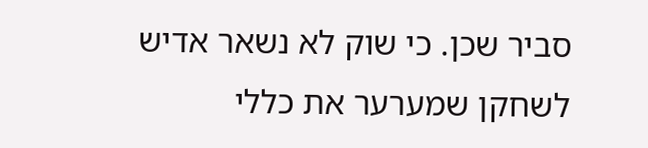סביר שכן. כי שוק לא נשאר אדיש לשחקן שמערער את כללי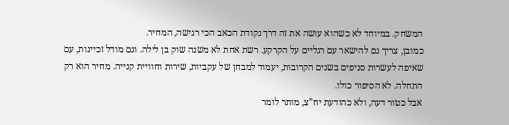המשחק. במיוחד לא כשהוא עושה את זה דרך נקודת הכאב הכי רגישה, המחיר.
כמובן, צריך גם להישאר עם רגליים על הקרקע. רשת אחת לא משנה שוק בן לילה. וגם מודל זכיינות, עם שאיפה לעשרות סניפים בשנים הקרובות, יעמוד למבחן של עקביות, שירות וחוויית קנייה. מחיר הוא רק התחלה. לא הסיפור כולו.
אבל כטור דעה, ולא כהודעת יח”צ, מותר לומר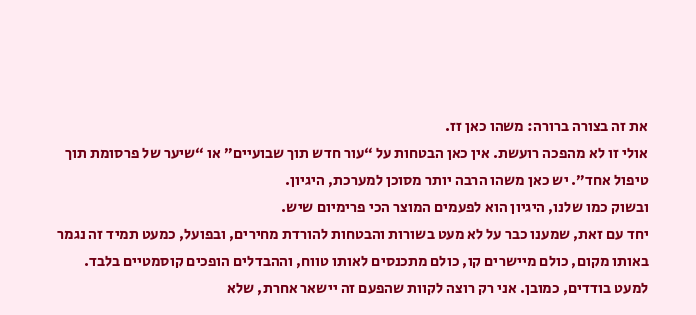את זה בצורה ברורה: משהו כאן זז.
אולי זו לא מהפכה רועשת. אין כאן הבטחות על “עור חדש תוך שבועיים” או “שיער של פרסומת תוך טיפול אחד”. יש כאן משהו הרבה יותר מסוכן למערכת, היגיון.
ובשוק כמו שלנו, היגיון הוא לפעמים המוצר הכי פרימיום שיש.
יחד עם זאת, שמענו כבר על לא מעט בשורות והבטחות להורדת מחירים, ובפועל, כמעט תמיד זה נגמר באותו מקום, כולם מיישרים קו, כולם מתכנסים לאותו טווח, וההבדלים הופכים קוסמטיים בלבד. למעט בודדים, כמובן. אני רק רוצה לקוות שהפעם זה יישאר אחרת, שלא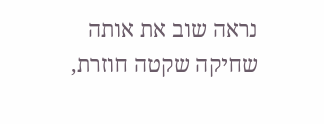נראה שוב את אותה שחיקה שקטה חוזרת,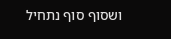ושסוף סוף נתחיל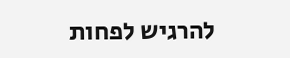להרגיש לפחות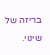בריזה של שינוי.